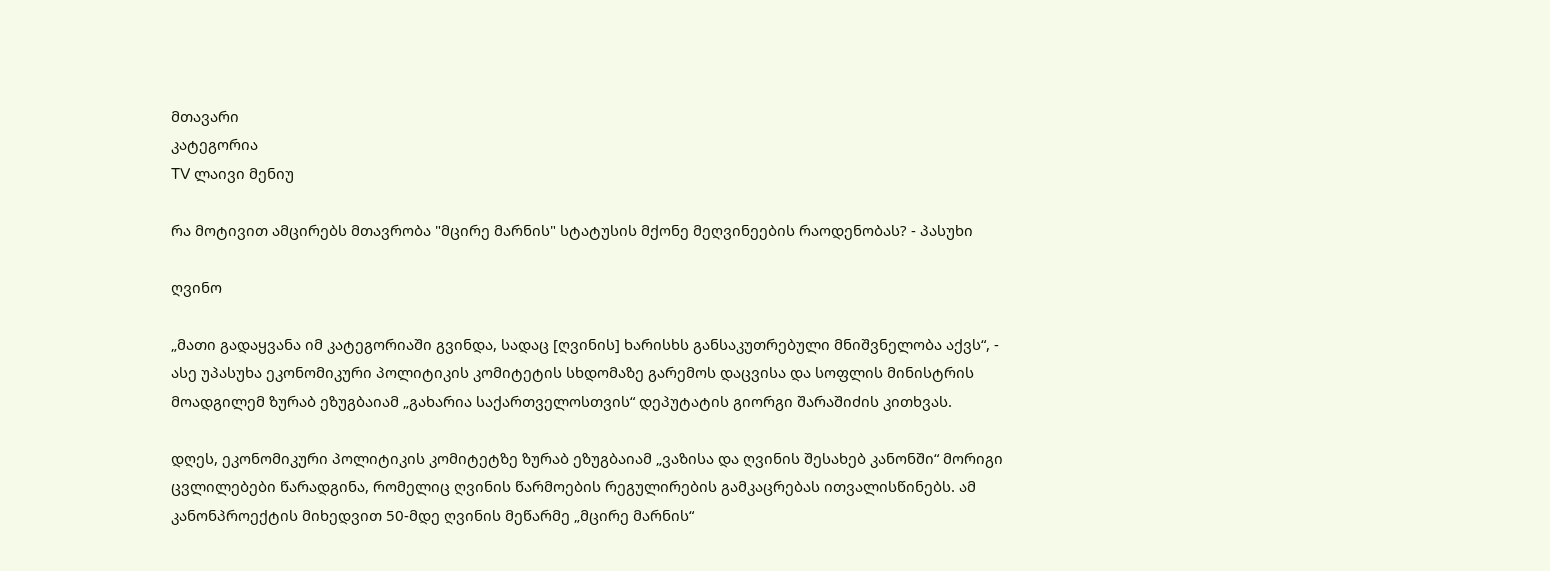მთავარი
კატეგორია
TV ლაივი მენიუ

რა მოტივით ამცირებს მთავრობა "მცირე მარნის" სტატუსის მქონე მეღვინეების რაოდენობას? - პასუხი

ღვინო

„მათი გადაყვანა იმ კატეგორიაში გვინდა, სადაც [ღვინის] ხარისხს განსაკუთრებული მნიშვნელობა აქვს“, - ასე უპასუხა ეკონომიკური პოლიტიკის კომიტეტის სხდომაზე გარემოს დაცვისა და სოფლის მინისტრის მოადგილემ ზურაბ ეზუგბაიამ „გახარია საქართველოსთვის“ დეპუტატის გიორგი შარაშიძის კითხვას.

დღეს, ეკონომიკური პოლიტიკის კომიტეტზე ზურაბ ეზუგბაიამ „ვაზისა და ღვინის შესახებ კანონში“ მორიგი ცვლილებები წარადგინა, რომელიც ღვინის წარმოების რეგულირების გამკაცრებას ითვალისწინებს. ამ კანონპროექტის მიხედვით 50-მდე ღვინის მეწარმე „მცირე მარნის“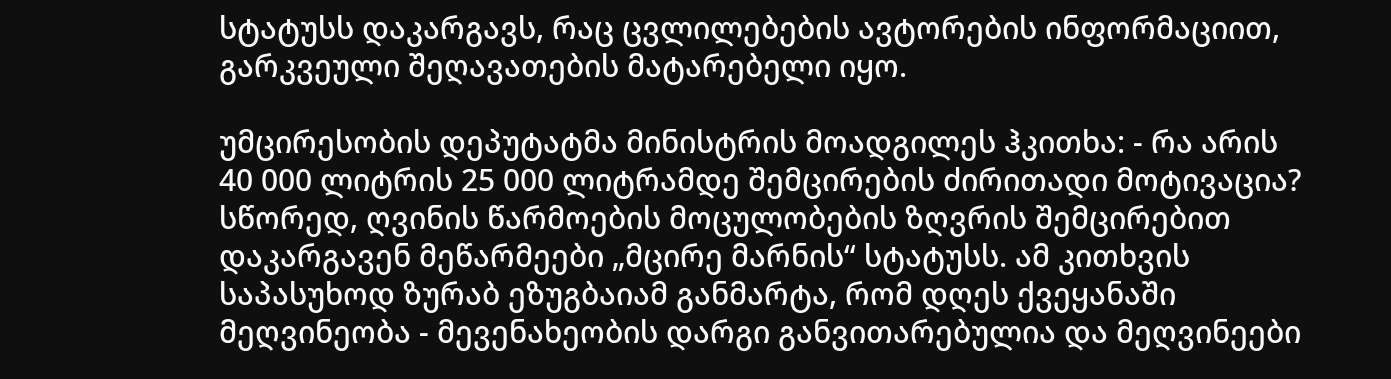სტატუსს დაკარგავს, რაც ცვლილებების ავტორების ინფორმაციით, გარკვეული შეღავათების მატარებელი იყო.

უმცირესობის დეპუტატმა მინისტრის მოადგილეს ჰკითხა: - რა არის 40 000 ლიტრის 25 000 ლიტრამდე შემცირების ძირითადი მოტივაცია? სწორედ, ღვინის წარმოების მოცულობების ზღვრის შემცირებით დაკარგავენ მეწარმეები „მცირე მარნის“ სტატუსს. ამ კითხვის საპასუხოდ ზურაბ ეზუგბაიამ განმარტა, რომ დღეს ქვეყანაში მეღვინეობა - მევენახეობის დარგი განვითარებულია და მეღვინეები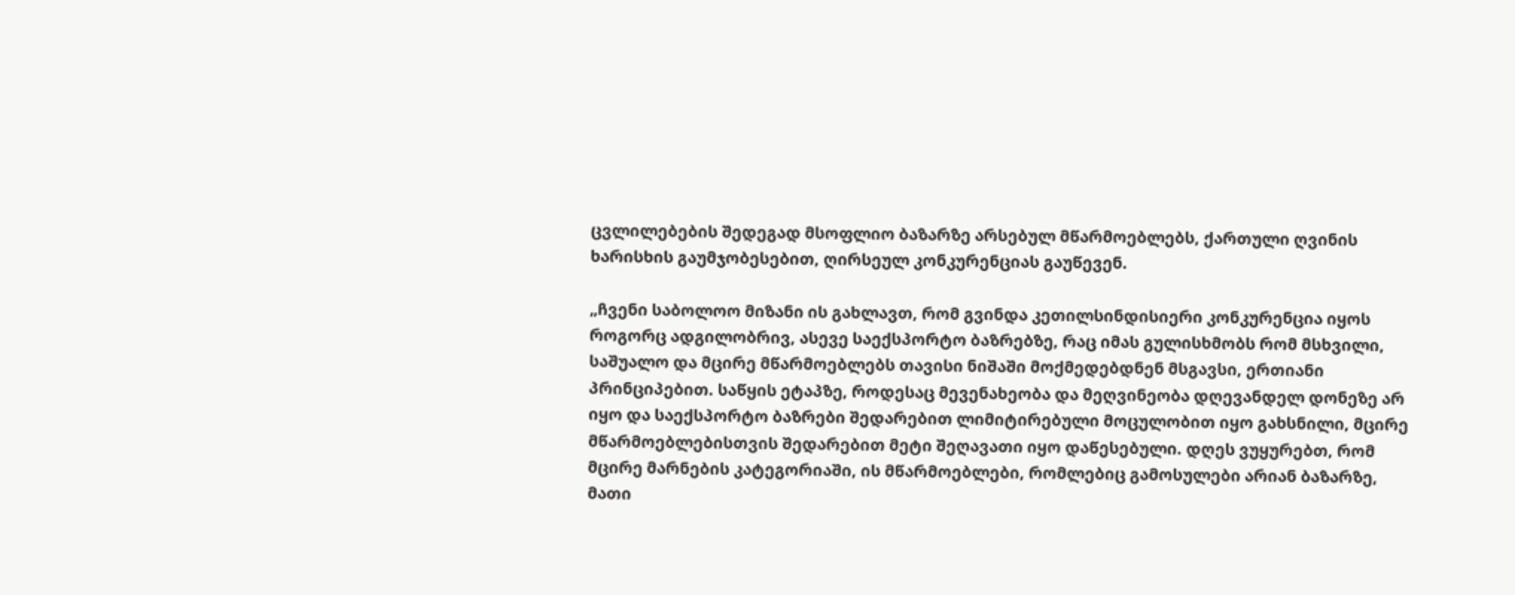ცვლილებების შედეგად მსოფლიო ბაზარზე არსებულ მწარმოებლებს, ქართული ღვინის ხარისხის გაუმჯობესებით, ღირსეულ კონკურენციას გაუწევენ.

„ჩვენი საბოლოო მიზანი ის გახლავთ, რომ გვინდა კეთილსინდისიერი კონკურენცია იყოს როგორც ადგილობრივ, ასევე საექსპორტო ბაზრებზე, რაც იმას გულისხმობს რომ მსხვილი, საშუალო და მცირე მწარმოებლებს თავისი ნიშაში მოქმედებდნენ მსგავსი, ერთიანი პრინციპებით. საწყის ეტაპზე, როდესაც მევენახეობა და მეღვინეობა დღევანდელ დონეზე არ იყო და საექსპორტო ბაზრები შედარებით ლიმიტირებული მოცულობით იყო გახსნილი, მცირე მწარმოებლებისთვის შედარებით მეტი შეღავათი იყო დაწესებული. დღეს ვუყურებთ, რომ მცირე მარნების კატეგორიაში, ის მწარმოებლები, რომლებიც გამოსულები არიან ბაზარზე, მათი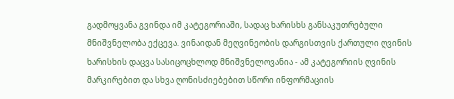გადმოყვანა გვინდა იმ კატეგორიაში, სადაც ხარისხს განსაკუთრებული მნიშვნელობა ექცევა. ვინაიდან მეღვინეობის დარგისთვის ქართული ღვინის ხარისხის დაცვა სასიცოცხლოდ მნიშვნელოვანია - ამ კატეგორიის ღვინის მარკირებით და სხვა ღონისძიებებით სწორი ინფორმაციის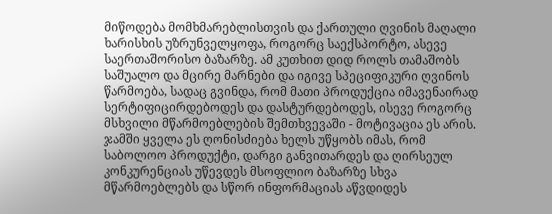მიწოდება მომხმარებლისთვის და ქართული ღვინის მაღალი ხარისხის უზრუნველყოფა, როგორც საექსპორტო, ასევე საერთაშორისო ბაზარზე. ამ კუთხით დიდ როლს თამაშობს საშუალო და მცირე მარნები და იგივე სპეციფიკური ღვინოს წარმოება, სადაც გვინდა, რომ მათი პროდუქცია იმავენაირად სერტიფიცირდებოდეს და დასტურდებოდეს, ისევე როგორც მსხვილი მწარმოებლების შემთხვევაში - მოტივაცია ეს არის. ჯამში ყველა ეს ღონისძიება ხელს უწყობს იმას, რომ საბოლოო პროდუქტი, დარგი განვითარდეს და ღირსეულ კონკურენციას უწევდეს მსოფლიო ბაზარზე სხვა მწარმოებლებს და სწორ ინფორმაციას აწვდიდეს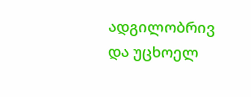ადგილობრივ და უცხოელ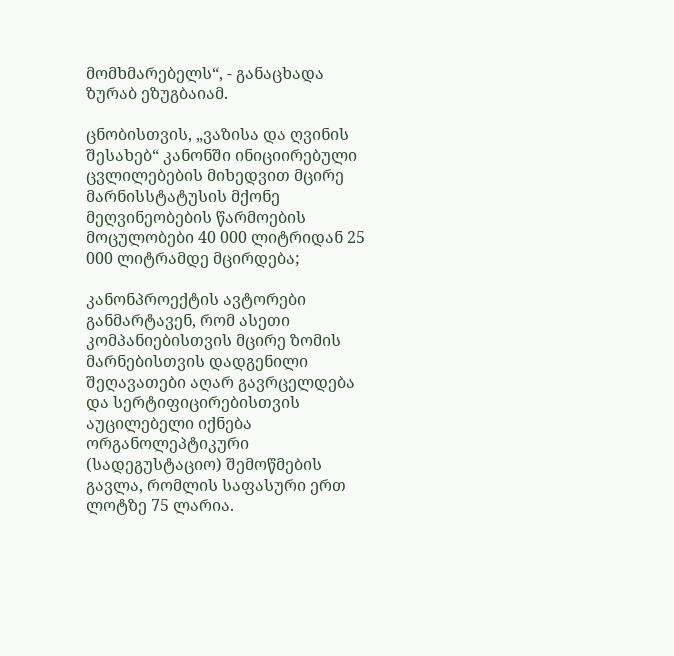მომხმარებელს“, - განაცხადა ზურაბ ეზუგბაიამ.

ცნობისთვის, „ვაზისა და ღვინის შესახებ“ კანონში ინიციირებული ცვლილებების მიხედვით მცირე მარნისსტატუსის მქონე მეღვინეობების წარმოების მოცულობები 40 000 ლიტრიდან 25 000 ლიტრამდე მცირდება;

კანონპროექტის ავტორები განმარტავენ, რომ ასეთი კომპანიებისთვის მცირე ზომის მარნებისთვის დადგენილი შეღავათები აღარ გავრცელდება და სერტიფიცირებისთვის აუცილებელი იქნება ორგანოლეპტიკური (სადეგუსტაციო) შემოწმების გავლა, რომლის საფასური ერთ ლოტზე 75 ლარია.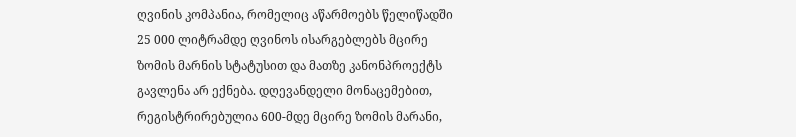ღვინის კომპანია, რომელიც აწარმოებს წელიწადში 25 000 ლიტრამდე ღვინოს ისარგებლებს მცირე ზომის მარნის სტატუსით და მათზე კანონპროექტს გავლენა არ ექნება. დღევანდელი მონაცემებით, რეგისტრირებულია 600-მდე მცირე ზომის მარანი,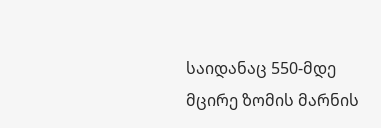საიდანაც 550-მდე მცირე ზომის მარნის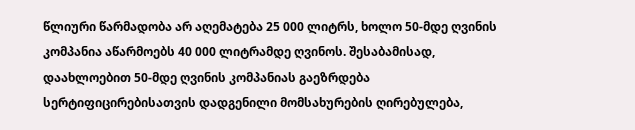წლიური წარმადობა არ აღემატება 25 000 ლიტრს, ხოლო 50-მდე ღვინის კომპანია აწარმოებს 40 000 ლიტრამდე ღვინოს. შესაბამისად, დაახლოებით 50-მდე ღვინის კომპანიას გაეზრდება სერტიფიცირებისათვის დადგენილი მომსახურების ღირებულება,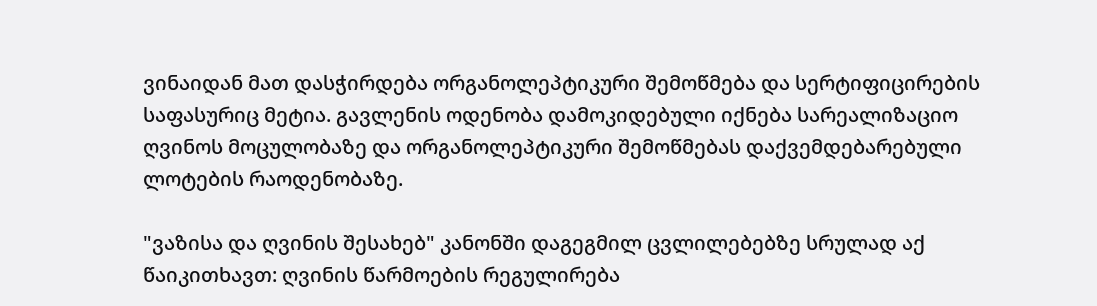ვინაიდან მათ დასჭირდება ორგანოლეპტიკური შემოწმება და სერტიფიცირების საფასურიც მეტია. გავლენის ოდენობა დამოკიდებული იქნება სარეალიზაციო ღვინოს მოცულობაზე და ორგანოლეპტიკური შემოწმებას დაქვემდებარებული ლოტების რაოდენობაზე.

"ვაზისა და ღვინის შესახებ" კანონში დაგეგმილ ცვლილებებზე სრულად აქ წაიკითხავთ: ღვინის წარმოების რეგულირება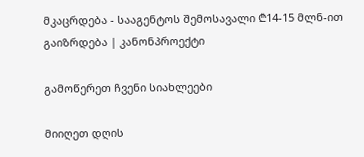მკაცრდება - სააგენტოს შემოსავალი ₾14-15 მლნ-ით გაიზრდება | კანონპროექტი

გამოწერეთ ჩვენი სიახლეები

მიიღეთ დღის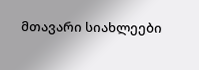მთავარი სიახლეები